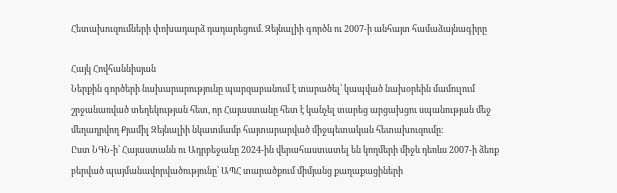Հետախուզումների փոխադարձ դադարեցում. Զեյնալիի գործն ու 2007-ի անհայտ համաձայնագիրը

Հայկ Հովհաննիսյան
Ներքին գործերի նախարարությունը պարզաբանում է տարածել՝ կապված նախօրեին մամուլում շրջանառված տեղեկության հետ, որ Հայաստանը հետ է կանչել տարեց արցախցու սպանության մեջ մեղադրվող Քյամիլ Զեյնալիի նկատմամբ հայտարարված միջպետական հետախուզումը։
Ըստ ՆԳՆ-ի՝ Հայաստանն ու Ադրբեջանը 2024-ին վերահաստատել են կողմերի միջև դեռևս 2007-ի ձեռք բերված պայմանավորվածությունը՝ ԱՊՀ տարածքում միմյանց քաղաքացիների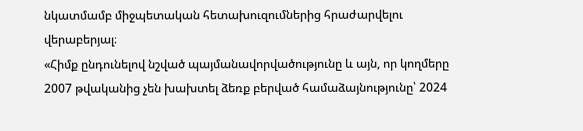նկատմամբ միջպետական հետախուզումներից հրաժարվելու վերաբերյալ։
«Հիմք ընդունելով նշված պայմանավորվածությունը և այն, որ կողմերը 2007 թվականից չեն խախտել ձեռք բերված համաձայնությունը՝ 2024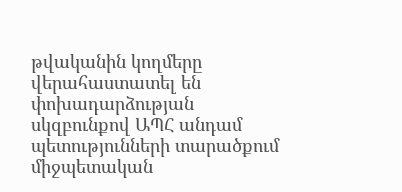թվականին կողմերը վերահաստատել են փոխադարձության սկզբունքով ԱՊՀ անդամ պետությունների տարածքում միջպետական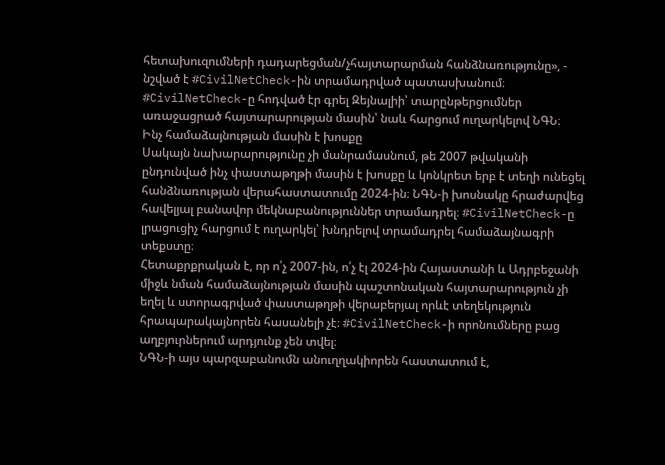հետախուզումների դադարեցման/չհայտարարման հանձնառությունը», - նշված է #CivilNetCheck-ին տրամադրված պատասխանում։
#CivilNetCheck-ը հոդված էր գրել Զեյնալիի՝ տարընթերցումներ առաջացրած հայտարարության մասին՝ նաև հարցում ուղարկելով ՆԳՆ։
Ինչ համաձայնության մասին է խոսքը
Սակայն նախարարությունը չի մանրամասնում, թե 2007 թվականի ընդունված ինչ փաստաթղթի մասին է խոսքը և կոնկրետ երբ է տեղի ունեցել հանձնառության վերահաստատումը 2024-ին։ ՆԳՆ-ի խոսնակը հրաժարվեց հավելյալ բանավոր մեկնաբանություններ տրամադրել։ #CivilNetCheck-ը լրացուցիչ հարցում է ուղարկել՝ խնդրելով տրամադրել համաձայնագրի տեքստը։
Հետաքրքրական է, որ ո՛չ 2007-ին, ո՛չ էլ 2024-ին Հայաստանի և Ադրբեջանի միջև նման համաձայնության մասին պաշտոնական հայտարարություն չի եղել և ստորագրված փաստաթղթի վերաբերյալ որևէ տեղեկություն հրապարակայնորեն հասանելի չէ։ #CivilNetCheck-ի որոնումները բաց աղբյուրներում արդյունք չեն տվել։
ՆԳՆ-ի այս պարզաբանումն անուղղակիորեն հաստատում է,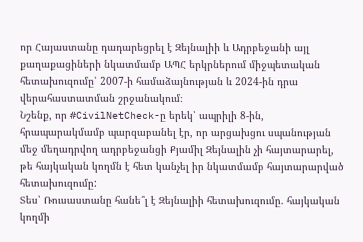որ Հայաստանը դադարեցրել է Զեյնալիի և Ադրբեջանի այլ քաղաքացիների նկատմամբ ԱՊՀ երկրներում միջպետական հետախուզումը՝ 2007-ի համաձայնության և 2024-ին դրա վերահաստատման շրջանակում։
Նշենք, որ #CivilNetCheck-ը երեկ՝ ապրիլի 8-ին, հրապարակմամբ պարզաբանել էր, որ արցախցու սպանության մեջ մեղադրվող ադրբեջանցի Քյամիլ Զեյնալին չի հայտարարել, թե հայկական կողմն է հետ կանչել իր նկատմամբ հայտարարված հետախուզումը:
Տես՝ Ռուսաստանը հանե՞լ է Զեյնալիի հետախուզումը. հայկական կողմի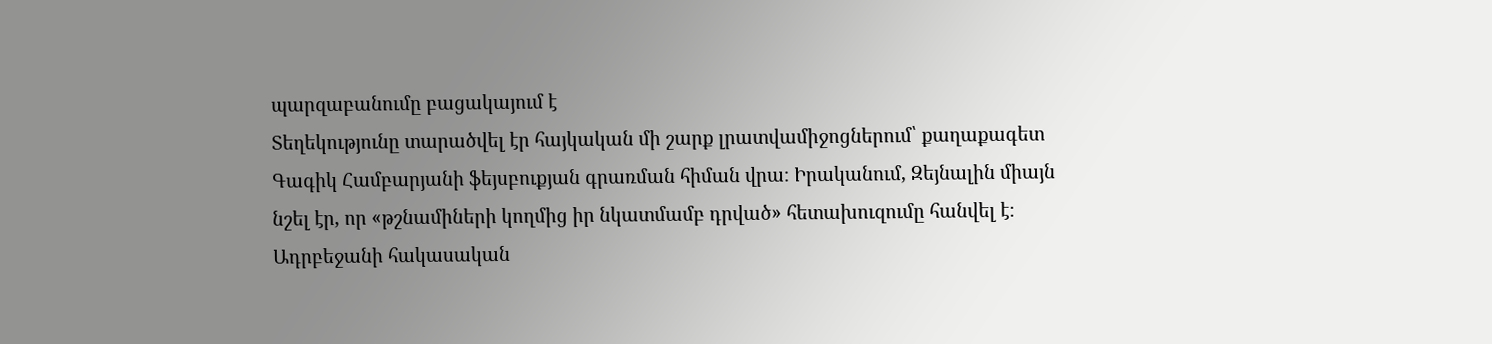պարզաբանումը բացակայում է
Տեղեկությունը տարածվել էր հայկական մի շարք լրատվամիջոցներում՝ քաղաքագետ Գագիկ Համբարյանի ֆեյսբուքյան գրառման հիման վրա։ Իրականում, Զեյնալին միայն նշել էր, որ «թշնամիների կողմից իր նկատմամբ դրված» հետախուզումը հանվել է։
Ադրբեջանի հակասական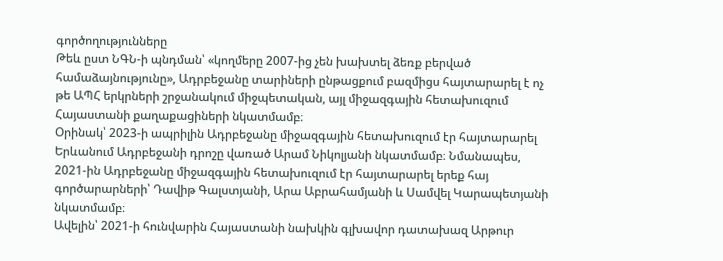գործողությունները
Թեև ըստ ՆԳՆ-ի պնդման՝ «կողմերը 2007-ից չեն խախտել ձեռք բերված համաձայնությունը», Ադրբեջանը տարիների ընթացքում բազմիցս հայտարարել է ոչ թե ԱՊՀ երկրների շրջանակում միջպետական, այլ միջազգային հետախուզում Հայաստանի քաղաքացիների նկատմամբ։
Օրինակ՝ 2023-ի ապրիլին Ադրբեջանը միջազգային հետախուզում էր հայտարարել Երևանում Ադրբեջանի դրոշը վառած Արամ Նիկոլյանի նկատմամբ։ Նմանապես, 2021-ին Ադրբեջանը միջազգային հետախուզում էր հայտարարել երեք հայ գործարարների՝ Դավիթ Գալստյանի, Արա Աբրահամյանի և Սամվել Կարապետյանի նկատմամբ։
Ավելին՝ 2021-ի հունվարին Հայաստանի նախկին գլխավոր դատախազ Արթուր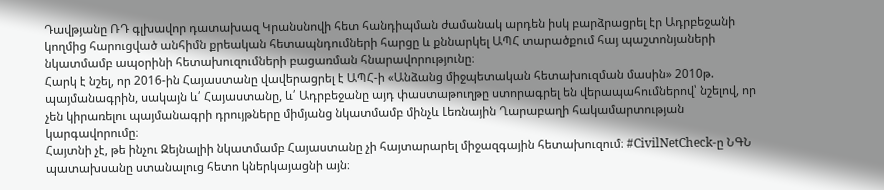Դավթյանը ՌԴ գլխավոր դատախազ Կրանսնովի հետ հանդիպման ժամանակ արդեն իսկ բարձրացրել էր Ադրբեջանի կողմից հարուցված անհիմն քրեական հետապնդումների հարցը և քննարկել ԱՊՀ տարածքում հայ պաշտոնյաների նկատմամբ ապօրինի հետախուզումների բացառման հնարավորությունը։
Հարկ է նշել, որ 2016-ին Հայաստանը վավերացրել է ԱՊՀ-ի «Անձանց միջպետական հետախուզման մասին» 2010թ. պայմանագրին, սակայն և՛ Հայաստանը, և՛ Ադրբեջանը այդ փաստաթուղթը ստորագրել են վերապահումներով՝ նշելով, որ չեն կիրառելու պայմանագրի դրույթները միմյանց նկատմամբ մինչև Լեռնային Ղարաբաղի հակամարտության կարգավորումը։
Հայտնի չէ, թե ինչու Զեյնալիի նկատմամբ Հայաստանը չի հայտարարել միջազգային հետախուզում։ #CivilNetCheck-ը ՆԳՆ պատախսանը ստանալուց հետո կներկայացնի այն։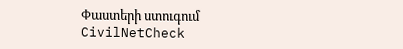Փաստերի ստուգում
CivilNetCheck